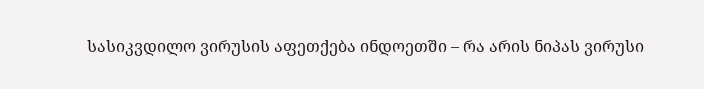სასიკვდილო ვირუსის აფეთქება ინდოეთში – რა არის ნიპას ვირუსი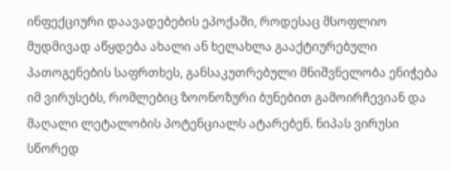ინფექციური დაავადებების ეპოქაში, როდესაც მსოფლიო მუდმივად აწყდება ახალი ან ხელახლა გააქტიურებული პათოგენების საფრთხეს, განსაკუთრებული მნიშვნელობა ენიჭება იმ ვირუსებს, რომლებიც ზოონოზური ბუნებით გამოირჩევიან და მაღალი ლეტალობის პოტენციალს ატარებენ. ნიპას ვირუსი სწორედ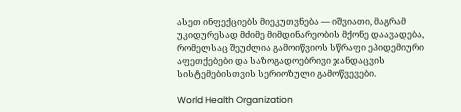ასეთ ინფექციებს მიეკუთვნება — იშვიათი, მაგრამ უკიდურესად მძიმე მიმდინარეობის მქონე დაავადება, რომელსაც შეუძლია გამოიწვიოს სწრაფი ეპიდემიური აფეთქებები და საზოგადოებრივი ჯანდაცვის სისტემებისთვის სერიოზული გამოწვევები.

World Health Organization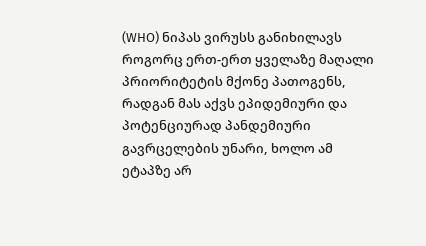(WHO) ნიპას ვირუსს განიხილავს როგორც ერთ-ერთ ყველაზე მაღალი პრიორიტეტის მქონე პათოგენს, რადგან მას აქვს ეპიდემიური და პოტენციურად პანდემიური გავრცელების უნარი, ხოლო ამ ეტაპზე არ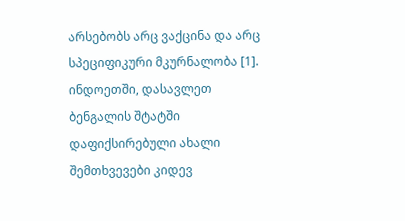არსებობს არც ვაქცინა და არც სპეციფიკური მკურნალობა [1]. ინდოეთში, დასავლეთ ბენგალის შტატში დაფიქსირებული ახალი შემთხვევები კიდევ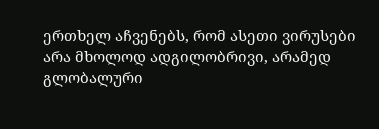ერთხელ აჩვენებს, რომ ასეთი ვირუსები არა მხოლოდ ადგილობრივი, არამედ გლობალური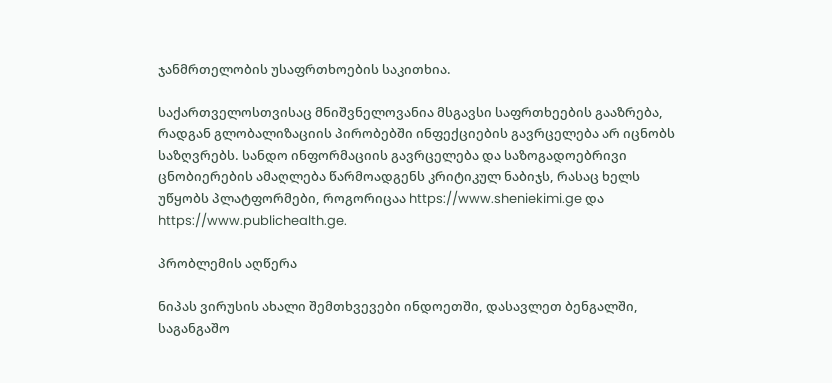ჯანმრთელობის უსაფრთხოების საკითხია.

საქართველოსთვისაც მნიშვნელოვანია მსგავსი საფრთხეების გააზრება, რადგან გლობალიზაციის პირობებში ინფექციების გავრცელება არ იცნობს საზღვრებს. სანდო ინფორმაციის გავრცელება და საზოგადოებრივი ცნობიერების ამაღლება წარმოადგენს კრიტიკულ ნაბიჯს, რასაც ხელს უწყობს პლატფორმები, როგორიცაა https://www.sheniekimi.ge და https://www.publichealth.ge.

პრობლემის აღწერა

ნიპას ვირუსის ახალი შემთხვევები ინდოეთში, დასავლეთ ბენგალში, საგანგაშო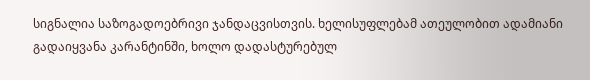სიგნალია საზოგადოებრივი ჯანდაცვისთვის. ხელისუფლებამ ათეულობით ადამიანი გადაიყვანა კარანტინში, ხოლო დადასტურებულ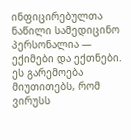ინფიცირებულთა ნაწილი სამედიცინო პერსონალია — ექიმები და ექთნები. ეს გარემოება მიუთითებს, რომ ვირუსს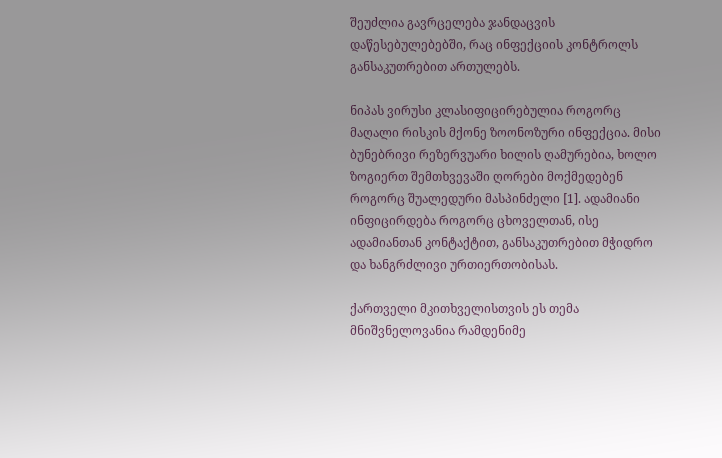შეუძლია გავრცელება ჯანდაცვის დაწესებულებებში, რაც ინფექციის კონტროლს განსაკუთრებით ართულებს.

ნიპას ვირუსი კლასიფიცირებულია როგორც მაღალი რისკის მქონე ზოონოზური ინფექცია. მისი ბუნებრივი რეზერვუარი ხილის ღამურებია, ხოლო ზოგიერთ შემთხვევაში ღორები მოქმედებენ როგორც შუალედური მასპინძელი [1]. ადამიანი ინფიცირდება როგორც ცხოველთან, ისე ადამიანთან კონტაქტით, განსაკუთრებით მჭიდრო და ხანგრძლივი ურთიერთობისას.

ქართველი მკითხველისთვის ეს თემა მნიშვნელოვანია რამდენიმე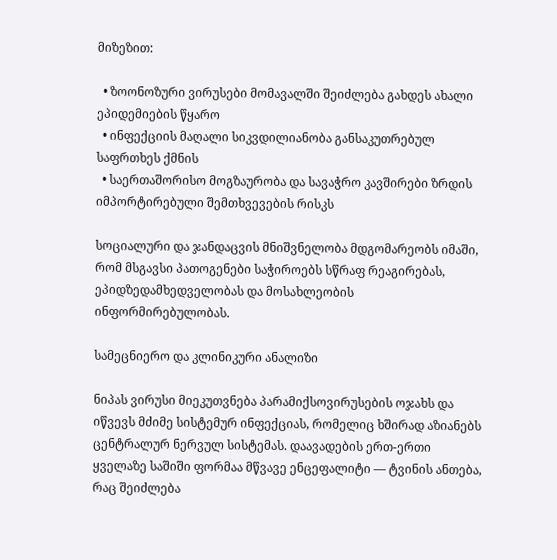მიზეზით:

  • ზოონოზური ვირუსები მომავალში შეიძლება გახდეს ახალი ეპიდემიების წყარო
  • ინფექციის მაღალი სიკვდილიანობა განსაკუთრებულ საფრთხეს ქმნის
  • საერთაშორისო მოგზაურობა და სავაჭრო კავშირები ზრდის იმპორტირებული შემთხვევების რისკს

სოციალური და ჯანდაცვის მნიშვნელობა მდგომარეობს იმაში, რომ მსგავსი პათოგენები საჭიროებს სწრაფ რეაგირებას, ეპიდზედამხედველობას და მოსახლეობის ინფორმირებულობას.

სამეცნიერო და კლინიკური ანალიზი

ნიპას ვირუსი მიეკუთვნება პარამიქსოვირუსების ოჯახს და იწვევს მძიმე სისტემურ ინფექციას, რომელიც ხშირად აზიანებს ცენტრალურ ნერვულ სისტემას. დაავადების ერთ-ერთი ყველაზე საშიში ფორმაა მწვავე ენცეფალიტი — ტვინის ანთება, რაც შეიძლება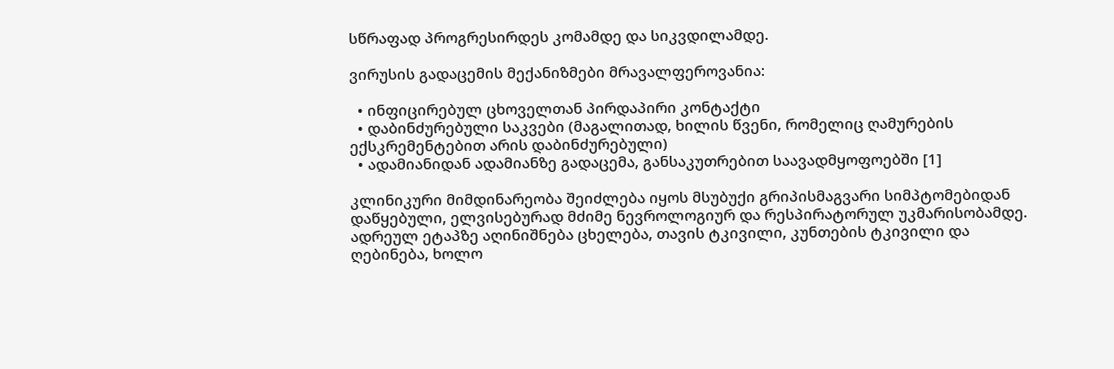სწრაფად პროგრესირდეს კომამდე და სიკვდილამდე.

ვირუსის გადაცემის მექანიზმები მრავალფეროვანია:

  • ინფიცირებულ ცხოველთან პირდაპირი კონტაქტი
  • დაბინძურებული საკვები (მაგალითად, ხილის წვენი, რომელიც ღამურების ექსკრემენტებით არის დაბინძურებული)
  • ადამიანიდან ადამიანზე გადაცემა, განსაკუთრებით საავადმყოფოებში [1]

კლინიკური მიმდინარეობა შეიძლება იყოს მსუბუქი გრიპისმაგვარი სიმპტომებიდან დაწყებული, ელვისებურად მძიმე ნევროლოგიურ და რესპირატორულ უკმარისობამდე. ადრეულ ეტაპზე აღინიშნება ცხელება, თავის ტკივილი, კუნთების ტკივილი და ღებინება, ხოლო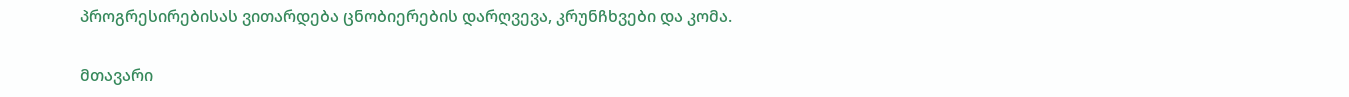პროგრესირებისას ვითარდება ცნობიერების დარღვევა, კრუნჩხვები და კომა.

მთავარი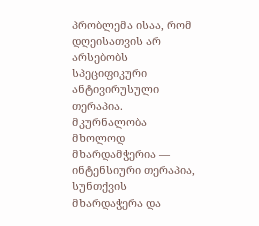პრობლემა ისაა, რომ დღეისათვის არ არსებობს სპეციფიკური ანტივირუსული თერაპია. მკურნალობა მხოლოდ მხარდამჭერია — ინტენსიური თერაპია, სუნთქვის მხარდაჭერა და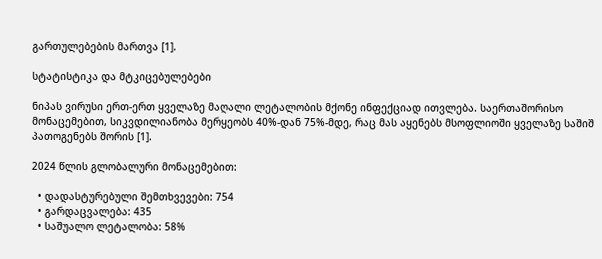გართულებების მართვა [1].

სტატისტიკა და მტკიცებულებები

ნიპას ვირუსი ერთ-ერთ ყველაზე მაღალი ლეტალობის მქონე ინფექციად ითვლება. საერთაშორისო მონაცემებით, სიკვდილიანობა მერყეობს 40%-დან 75%-მდე, რაც მას აყენებს მსოფლიოში ყველაზე საშიშ პათოგენებს შორის [1].

2024 წლის გლობალური მონაცემებით:

  • დადასტურებული შემთხვევები: 754
  • გარდაცვალება: 435
  • საშუალო ლეტალობა: 58%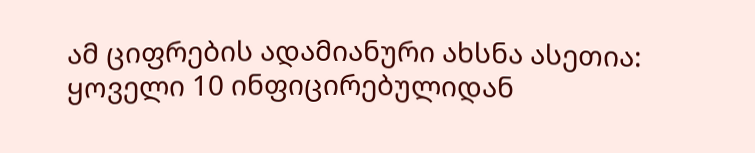ამ ციფრების ადამიანური ახსნა ასეთია: ყოველი 10 ინფიცირებულიდან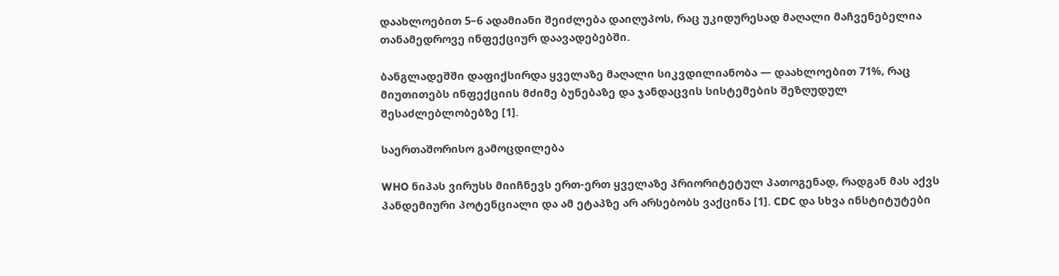დაახლოებით 5–6 ადამიანი შეიძლება დაიღუპოს, რაც უკიდურესად მაღალი მაჩვენებელია თანამედროვე ინფექციურ დაავადებებში.

ბანგლადეშში დაფიქსირდა ყველაზე მაღალი სიკვდილიანობა — დაახლოებით 71%, რაც მიუთითებს ინფექციის მძიმე ბუნებაზე და ჯანდაცვის სისტემების შეზღუდულ შესაძლებლობებზე [1].

საერთაშორისო გამოცდილება

WHO ნიპას ვირუსს მიიჩნევს ერთ-ერთ ყველაზე პრიორიტეტულ პათოგენად, რადგან მას აქვს პანდემიური პოტენციალი და ამ ეტაპზე არ არსებობს ვაქცინა [1]. CDC და სხვა ინსტიტუტები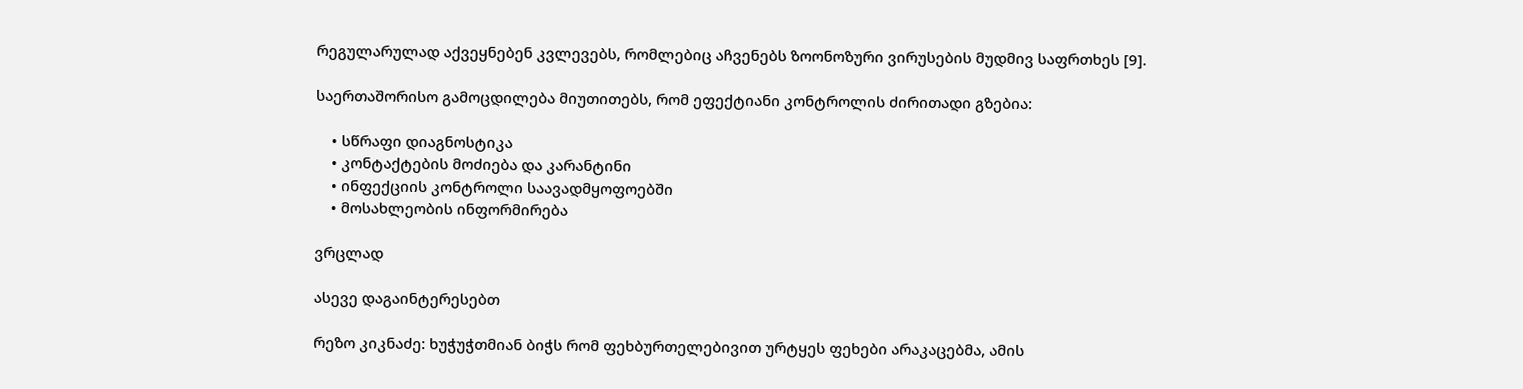რეგულარულად აქვეყნებენ კვლევებს, რომლებიც აჩვენებს ზოონოზური ვირუსების მუდმივ საფრთხეს [9].

საერთაშორისო გამოცდილება მიუთითებს, რომ ეფექტიანი კონტროლის ძირითადი გზებია:

    • სწრაფი დიაგნოსტიკა
    • კონტაქტების მოძიება და კარანტინი
    • ინფექციის კონტროლი საავადმყოფოებში
    • მოსახლეობის ინფორმირება

ვრცლად

ასევე დაგაინტერესებთ

რეზო კიკნაძე: ხუჭუჭთმიან ბიჭს რომ ფეხბურთელებივით ურტყეს ფეხები არაკაცებმა, ამის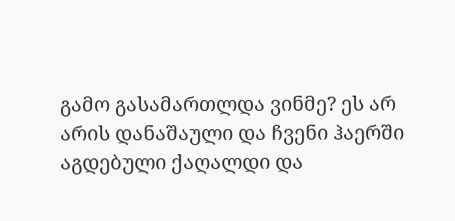გამო გასამართლდა ვინმე? ეს არ არის დანაშაული და ჩვენი ჰაერში აგდებული ქაღალდი და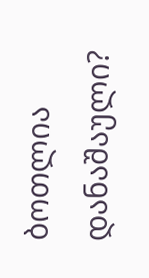ბოთლია დანაშაული?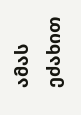ამას ეძახით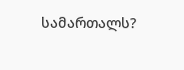სამართალს?